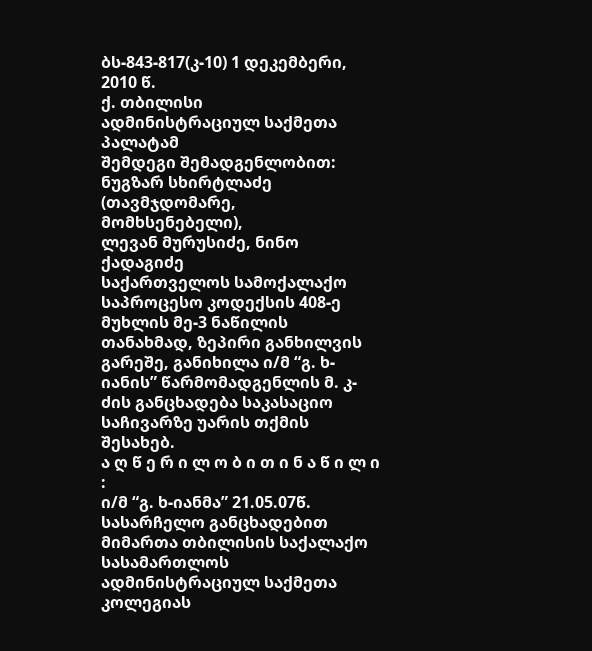ბს-843-817(კ-10) 1 დეკემბერი, 2010 წ.
ქ. თბილისი
ადმინისტრაციულ საქმეთა პალატამ
შემდეგი შემადგენლობით:
ნუგზარ სხირტლაძე (თავმჯდომარე, მომხსენებელი),
ლევან მურუსიძე, ნინო ქადაგიძე
საქართველოს სამოქალაქო საპროცესო კოდექსის 408-ე მუხლის მე-3 ნაწილის თანახმად, ზეპირი განხილვის გარეშე, განიხილა ი/მ “გ. ხ-იანის” წარმომადგენლის მ. კ-ძის განცხადება საკასაციო საჩივარზე უარის თქმის შესახებ.
ა ღ წ ე რ ი ლ ო ბ ი თ ი ნ ა წ ი ლ ი :
ი/მ “გ. ხ-იანმა” 21.05.07წ. სასარჩელო განცხადებით მიმართა თბილისის საქალაქო სასამართლოს ადმინისტრაციულ საქმეთა კოლეგიას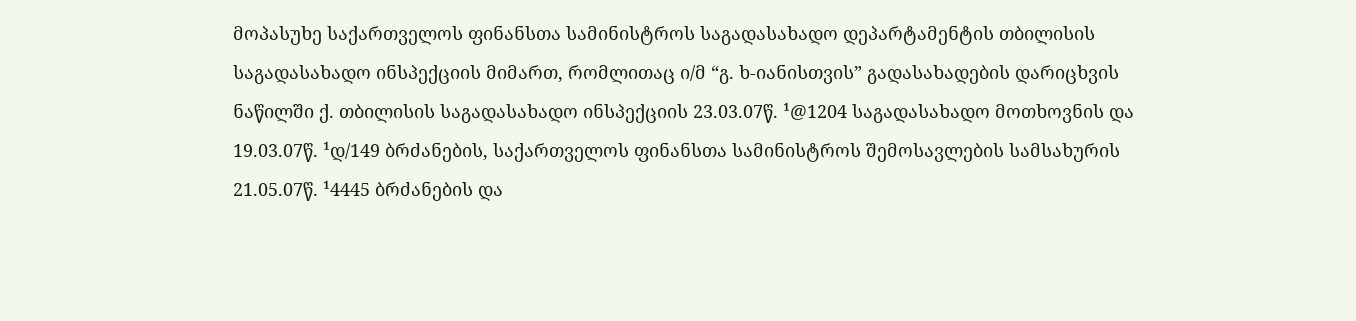მოპასუხე საქართველოს ფინანსთა სამინისტროს საგადასახადო დეპარტამენტის თბილისის საგადასახადო ინსპექციის მიმართ, რომლითაც ი/მ “გ. ხ-იანისთვის” გადასახადების დარიცხვის ნაწილში ქ. თბილისის საგადასახადო ინსპექციის 23.03.07წ. ¹@1204 საგადასახადო მოთხოვნის და 19.03.07წ. ¹დ/149 ბრძანების, საქართველოს ფინანსთა სამინისტროს შემოსავლების სამსახურის 21.05.07წ. ¹4445 ბრძანების და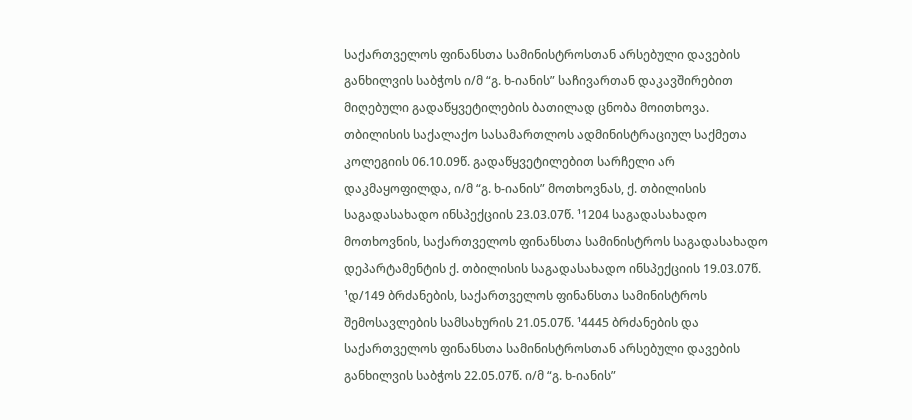საქართველოს ფინანსთა სამინისტროსთან არსებული დავების განხილვის საბჭოს ი/მ “გ. ხ-იანის” საჩივართან დაკავშირებით მიღებული გადაწყვეტილების ბათილად ცნობა მოითხოვა.
თბილისის საქალაქო სასამართლოს ადმინისტრაციულ საქმეთა კოლეგიის 06.10.09წ. გადაწყვეტილებით სარჩელი არ დაკმაყოფილდა, ი/მ “გ. ხ-იანის” მოთხოვნას, ქ. თბილისის საგადასახადო ინსპექციის 23.03.07წ. ¹1204 საგადასახადო მოთხოვნის, საქართველოს ფინანსთა სამინისტროს საგადასახადო დეპარტამენტის ქ. თბილისის საგადასახადო ინსპექციის 19.03.07წ. ¹დ/149 ბრძანების, საქართველოს ფინანსთა სამინისტროს შემოსავლების სამსახურის 21.05.07წ. ¹4445 ბრძანების და საქართველოს ფინანსთა სამინისტროსთან არსებული დავების განხილვის საბჭოს 22.05.07წ. ი/მ “გ. ხ-იანის”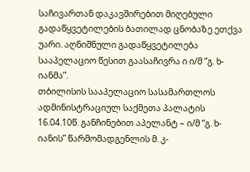საჩივართან დაკავშირებით მიღებული გადაწყვეტილების ბათილად ცნობაზე ეთქვა უარი. აღნიშნული გადაწყვეტილება სააპელაციო წესით გაასაჩივრა ი ი/მ “გ. ხ-იანმა”.
თბილისის სააპელაციო სასამართლოს ადმინისტრაციულ საქმეთა პალატის 16.04.10წ. განჩინებით აპელანტ – ი/მ “გ. ხ-იანის” წარმომადგენლის მ. კ-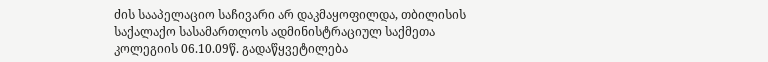ძის სააპელაციო საჩივარი არ დაკმაყოფილდა, თბილისის საქალაქო სასამართლოს ადმინისტრაციულ საქმეთა კოლეგიის 06.10.09წ. გადაწყვეტილება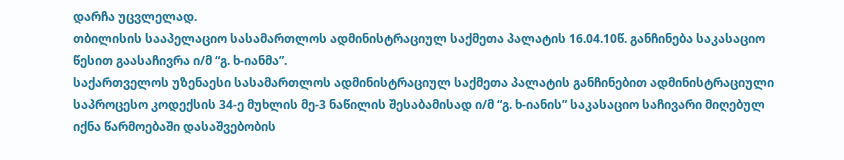დარჩა უცვლელად.
თბილისის სააპელაციო სასამართლოს ადმინისტრაციულ საქმეთა პალატის 16.04.10წ. განჩინება საკასაციო წესით გაასაჩივრა ი/მ “გ. ხ-იანმა”.
საქართველოს უზენაესი სასამართლოს ადმინისტრაციულ საქმეთა პალატის განჩინებით ადმინისტრაციული საპროცესო კოდექსის 34-ე მუხლის მე-3 ნაწილის შესაბამისად ი/მ “გ. ხ-იანის” საკასაციო საჩივარი მიღებულ იქნა წარმოებაში დასაშვებობის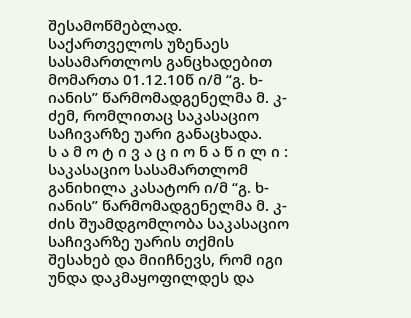შესამოწმებლად.
საქართველოს უზენაეს სასამართლოს განცხადებით მომართა 01.12.10წ ი/მ “გ. ხ-იანის” წარმომადგენელმა მ. კ-ძემ, რომლითაც საკასაციო საჩივარზე უარი განაცხადა.
ს ა მ ო ტ ი ვ ა ც ი ო ნ ა წ ი ლ ი :
საკასაციო სასამართლომ განიხილა კასატორ ი/მ “გ. ხ-იანის” წარმომადგენელმა მ. კ-ძის შუამდგომლობა საკასაციო საჩივარზე უარის თქმის შესახებ და მიიჩნევს, რომ იგი უნდა დაკმაყოფილდეს და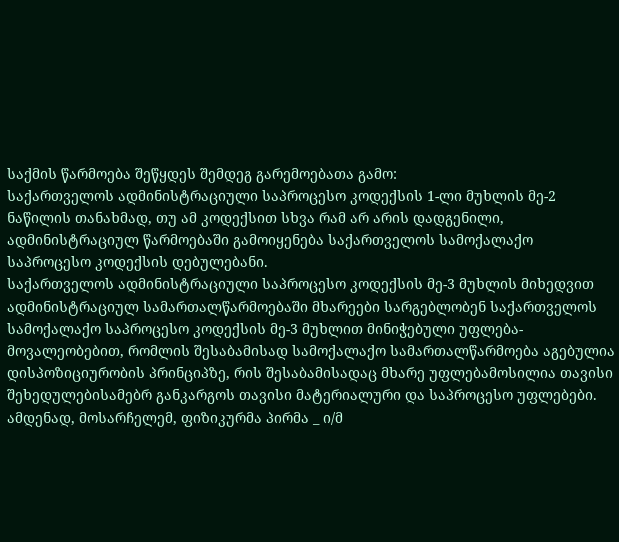საქმის წარმოება შეწყდეს შემდეგ გარემოებათა გამო:
საქართველოს ადმინისტრაციული საპროცესო კოდექსის 1-ლი მუხლის მე-2 ნაწილის თანახმად, თუ ამ კოდექსით სხვა რამ არ არის დადგენილი, ადმინისტრაციულ წარმოებაში გამოიყენება საქართველოს სამოქალაქო საპროცესო კოდექსის დებულებანი.
საქართველოს ადმინისტრაციული საპროცესო კოდექსის მე-3 მუხლის მიხედვით ადმინისტრაციულ სამართალწარმოებაში მხარეები სარგებლობენ საქართველოს სამოქალაქო საპროცესო კოდექსის მე-3 მუხლით მინიჭებული უფლება-მოვალეობებით, რომლის შესაბამისად სამოქალაქო სამართალწარმოება აგებულია დისპოზიციურობის პრინციპზე, რის შესაბამისადაც მხარე უფლებამოსილია თავისი შეხედულებისამებრ განკარგოს თავისი მატერიალური და საპროცესო უფლებები. ამდენად, მოსარჩელემ, ფიზიკურმა პირმა _ ი/მ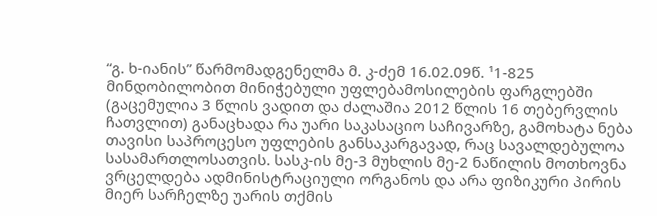“გ. ხ-იანის” წარმომადგენელმა მ. კ-ძემ 16.02.09წ. ¹1-825 მინდობილობით მინიჭებული უფლებამოსილების ფარგლებში (გაცემულია 3 წლის ვადით და ძალაშია 2012 წლის 16 თებერვლის ჩათვლით) განაცხადა რა უარი საკასაციო საჩივარზე, გამოხატა ნება თავისი საპროცესო უფლების განსაკარგავად, რაც სავალდებულოა სასამართლოსათვის. სასკ-ის მე-3 მუხლის მე-2 ნაწილის მოთხოვნა ვრცელდება ადმინისტრაციული ორგანოს და არა ფიზიკური პირის მიერ სარჩელზე უარის თქმის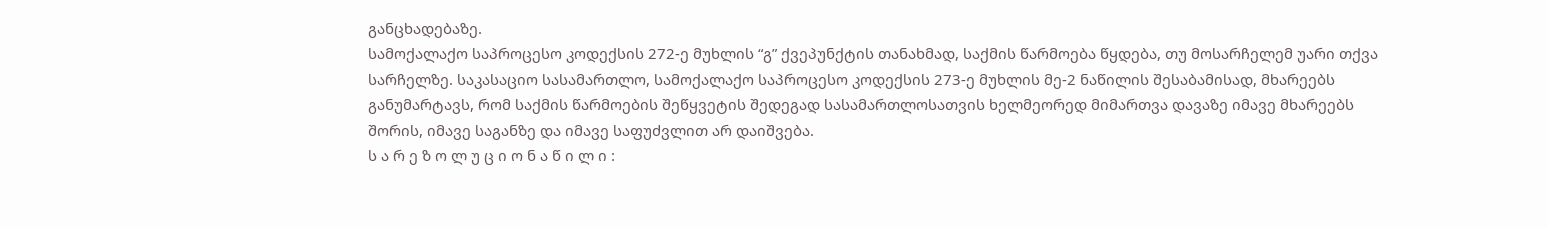განცხადებაზე.
სამოქალაქო საპროცესო კოდექსის 272-ე მუხლის “გ” ქვეპუნქტის თანახმად, საქმის წარმოება წყდება, თუ მოსარჩელემ უარი თქვა სარჩელზე. საკასაციო სასამართლო, სამოქალაქო საპროცესო კოდექსის 273-ე მუხლის მე-2 ნაწილის შესაბამისად, მხარეებს განუმარტავს, რომ საქმის წარმოების შეწყვეტის შედეგად სასამართლოსათვის ხელმეორედ მიმართვა დავაზე იმავე მხარეებს შორის, იმავე საგანზე და იმავე საფუძვლით არ დაიშვება.
ს ა რ ე ზ ო ლ უ ც ი ო ნ ა წ ი ლ ი :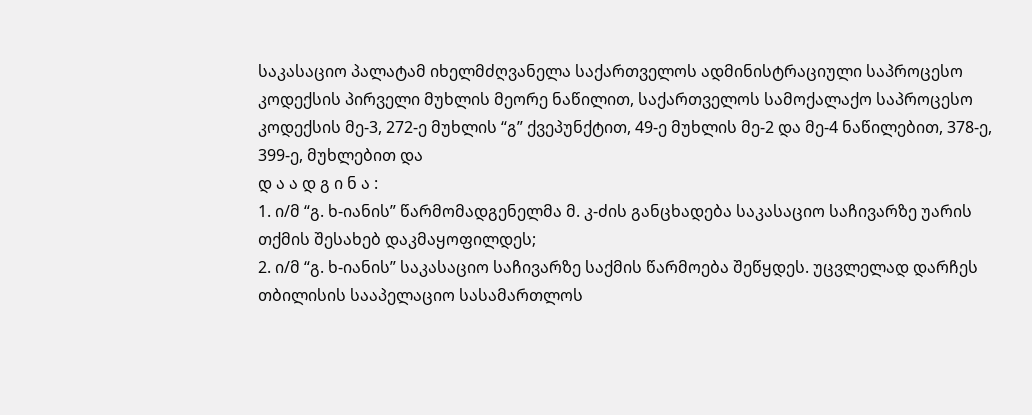საკასაციო პალატამ იხელმძღვანელა საქართველოს ადმინისტრაციული საპროცესო კოდექსის პირველი მუხლის მეორე ნაწილით, საქართველოს სამოქალაქო საპროცესო კოდექსის მე-3, 272-ე მუხლის “გ” ქვეპუნქტით, 49-ე მუხლის მე-2 და მე-4 ნაწილებით, 378-ე, 399-ე, მუხლებით და
დ ა ა დ გ ი ნ ა :
1. ი/მ “გ. ხ-იანის” წარმომადგენელმა მ. კ-ძის განცხადება საკასაციო საჩივარზე უარის თქმის შესახებ დაკმაყოფილდეს;
2. ი/მ “გ. ხ-იანის” საკასაციო საჩივარზე საქმის წარმოება შეწყდეს. უცვლელად დარჩეს თბილისის სააპელაციო სასამართლოს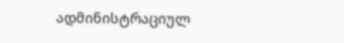ადმინისტრაციულ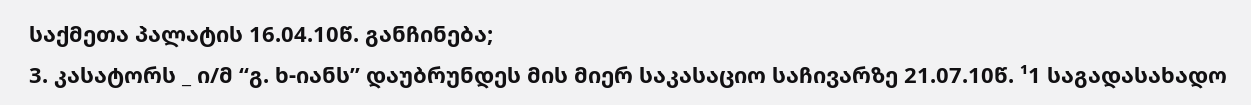საქმეთა პალატის 16.04.10წ. განჩინება;
3. კასატორს _ ი/მ “გ. ხ-იანს” დაუბრუნდეს მის მიერ საკასაციო საჩივარზე 21.07.10წ. ¹1 საგადასახადო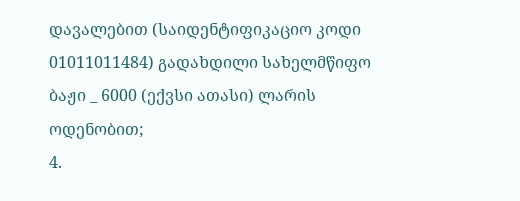დავალებით (საიდენტიფიკაციო კოდი 01011011484) გადახდილი სახელმწიფო ბაჟი _ 6000 (ექვსი ათასი) ლარის ოდენობით;
4.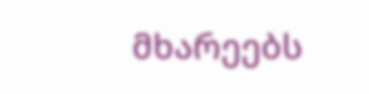მხარეებს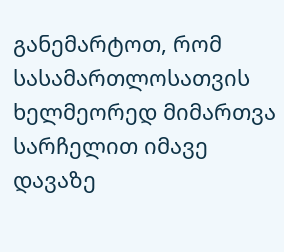განემარტოთ, რომ სასამართლოსათვის ხელმეორედ მიმართვა სარჩელით იმავე დავაზე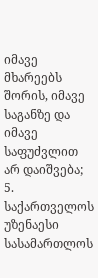იმავე მხარეებს შორის, იმავე საგანზე და იმავე საფუძვლით არ დაიშვება;
5. საქართველოს უზენაესი სასამართლოს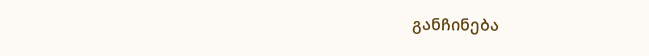განჩინება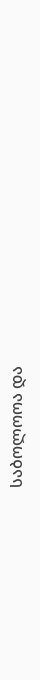საბოლოოა და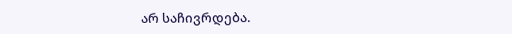არ საჩივრდება.